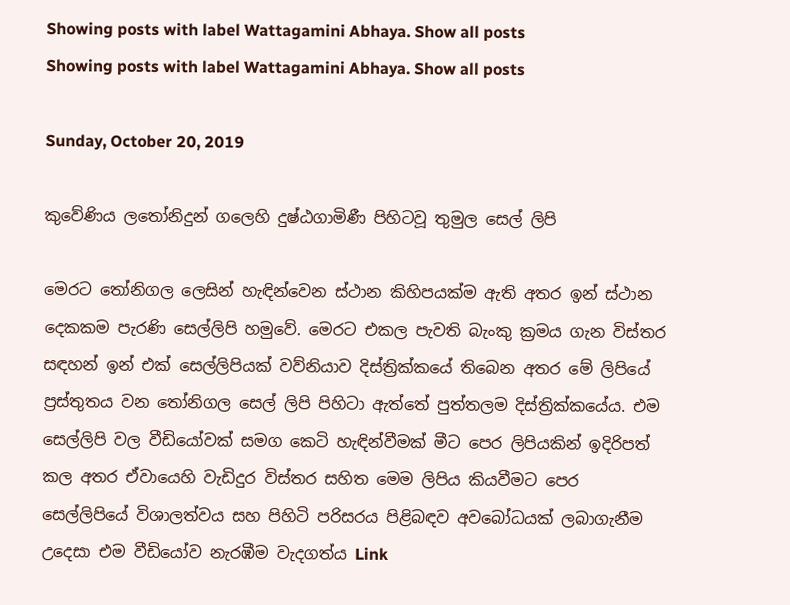Showing posts with label Wattagamini Abhaya. Show all posts
Showing posts with label Wattagamini Abhaya. Show all posts

Sunday, October 20, 2019

කුවේණිය ලතෝනිදුන් ගලෙහි දුෂ්ඨගාමිණී පිහිටවූ තුමුල සෙල් ලිපි

මෙරට තෝනිගල ලෙසින් හැඳින්වෙන ස්ථාන කිහිපයක්ම ඇති අතර ඉන් ස්ථාන දෙකකම පැරණි සෙල්ලිපි හමුවේ. මෙරට එකල පැවති බැංකු ක්‍රමය ගැන විස්තර සඳහන් ඉන් එක් සෙල්ලිපියක් වව්නියාව දිස්ත්‍රික්කයේ තිබෙන අතර මේ ලිපියේ ප්‍රස්තුතය වන තෝනිගල සෙල් ලිපි පිහිටා ඇත්තේ පුත්තලම දිස්ත්‍රික්කයේය. එම සෙල්ලිපි වල වීඩියෝවක් සමග කෙටි හැඳින්වීමක් මීට පෙර ලිපියකින් ඉදිරිපත් කල අතර ඒවායෙහි වැඩිදුර විස්තර සහිත මෙම ලිපිය කියවීමට පෙර සෙල්ලිපියේ විශාලත්වය සහ පිහිටි පරිසරය පිළිබඳව අවබෝධයක් ලබාගැනීම උදෙසා එම වීඩියෝව නැරඹීම වැදගත්ය Link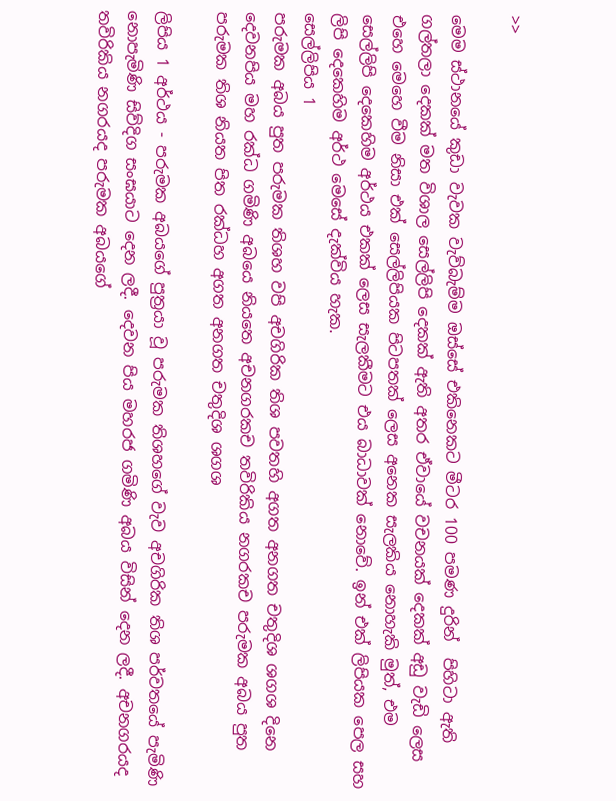>>

මෙම ස්ථානයේ කුඩා වැවක වැව්බැම්ම ඔස්සේ එකිනෙකට මීටර 100 පමණ දුරින්  පිහිටා ඇති ගල්තලා දෙකක් මත විශාල සෙල්ලිපි දෙකක් ඇති අතර ඒවායේ වචනයක් දෙකක් අඩු වැඩි ලෙස එහෙ මෙහෙ වීම නිසා එක් සෙල්ලිපියක පිටපතක් ලෙස අනෙක සැලකිය නොහැකි මුත්, එම සෙල්ලිපි දෙකෙහිම අර්ථය එකක් ලෙස සැලකීමට එය බාධාවක් නොවේ. ඉන් එක් ලිපියක පෙල සහ ලිපි දෙකෙහිම අර්ථ මෙසේ දැක්විය හැක.
සෙල්ලිපිය 1
පරුමක අබය පුත පරුමක තිශහ වපි අචගිරික තිශ පවතහි අගත අනගත චතුදිශ ශගශ දිනෙ දෙවනපිය මහ රක්ධ ගමිණි අබයෙ නියතෙ අචනගරකච තවිරිකිය නගරකච පරුමක අබය පුත පරුමක තිශ නියත පිත රක්ධහ අගත අනගත චතුදිශ ශගශ

ලිපිය 1 අර්ථය - පරුමක අබයගේ පුත්‍රයා වූ පරුමක තිශහගේ වැව අචගිරික තිශ පර්වතයේ පැමිණි නොපැමිණි සිව්දිග සංඝයාට දෙන ලදී. දෙවන පිය මහරජ ගමිණි අබය විසින් දෙන ලදී. අචනගරයද තවිරිකිය නගරයද පරුමක අබයගේ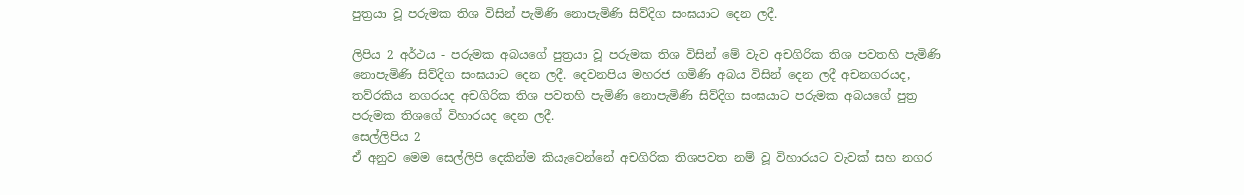පුත්‍රයා වූ පරුමක තිශ විසින් පැමිණි නොපැමිණි සිව්දිග සංඝයාට දෙන ලදී.

ලිපිය 2 අර්ථය - පරුමක අබයගේ පුත්‍රයා වූ පරුමක තිශ විසින් මේ වැව අචගිරික තිශ පවතහි පැමිණි නොපැමිණි සිව්දිග සංඝයාට දෙන ලදී. දෙවනපිය මහරජ ගමිණි අබය විසින් දෙන ලදී අචනගරයද, තව්රකිය නගරයද අචගිරික තිශ පවතහි පැමිණි නොපැමිණි සිව්දිග සංඝයාට පරුමක අබයගේ පුත්‍ර පරුමක තිශගේ විහාරයද දෙන ලදී.
සෙල්ලිපිය 2
ඒ අනුව මෙම සෙල්ලිපි දෙකින්ම කියැවෙන්නේ අචගිරික තිශපවත නම් වූ විහාරයට වැවක් සහ නගර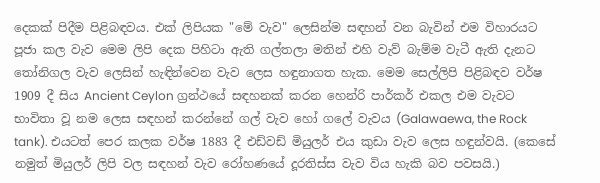දෙකක් පිදීම පිළිබඳවය. එක් ලිපියක "මේ වැව" ලෙසින්ම සඳහන් වන බැවින් එම විහාරයට පූජා කල වැව මෙම ලිපි දෙක පිහිටා ඇති ගල්තලා මතින් එහි වැව් බැම්ම වැටී ඇති දැනට තෝනිගල වැව ලෙසින් හැඳින්වෙන වැව ලෙස හඳුනාගත හැක. මෙම සෙල්ලිපි පිළිබඳව වර්ෂ 1909 දී සිය Ancient Ceylon ග්‍රන්ථයේ සඳහනක් කරන හෙන්රි පාර්කර් එකල එම වැවට භාවිතා වූ නම ලෙස සඳහන් කරන්නේ ගල් වැව හෝ ගලේ වැවය (Galawaewa, the Rock tank). එයටත් පෙර කලක වර්ෂ 1883 දී එඩ්වඩ් මියුලර් එය කුඩා වැව ලෙස හඳුන්වයි. (කෙසේ නමුත් මියුලර් ලිපි වල සඳහන් වැව රෝහණයේ දූරතිස්ස වැව විය හැකි බව පවසයි.)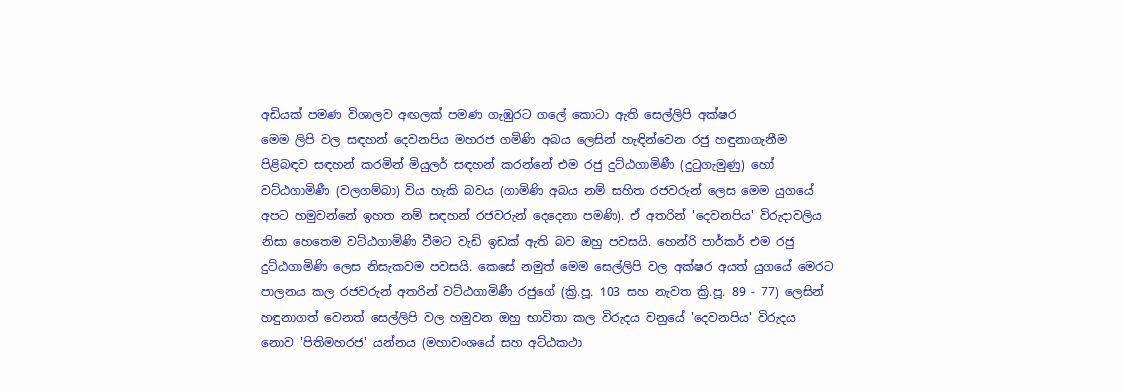අඩියක් පමණ විශාලව අඟලක් පමණ ගැඹුරට ගලේ කොටා ඇති සෙල්ලිපි අක්ෂර
මෙම ලිපි වල සඳහන් දෙවනපිය මහරජ ගමිණි අබය ලෙසින් හැඳින්වෙන රජු හඳුනාගැනීම පිළිබඳව සඳහන් කරමින් මියුලර් සඳහන් කරන්නේ එම රජු දුට්ඨගාමිණී (දුටුගැමුණු) හෝ වට්ඨගාමිණී (වලගම්බා) විය හැකි බවය (ගාමිණි අබය නම් සහිත රජවරුන් ලෙස මෙම යුගයේ අපට හමුවන්නේ ඉහත නම් සඳහන් රජවරුන් දෙදෙනා පමණි). ඒ අතරින් 'දෙවනපිය' විරුදාවලිය නිසා හෙතෙම වට්ඨගාමිණි වීමට වැඩි ඉඩක් ඇති බව ඔහු පවසයි. හෙන්රි පාර්කර් එම රජු දුට්ඨගාමිණි ලෙස නිසැකවම පවසයි. කෙසේ නමුත් මෙම සෙල්ලිපි වල අක්ෂර අයත් යුගයේ මෙරට පාලනය කල රජවරුන් අතරින් වට්ඨගාමිණී රජුගේ (ක්‍රි.පූ. 103 සහ නැවත ක්‍රි.පූ. 89 - 77) ලෙසින් හඳුනාගත් වෙනත් සෙල්ලිපි වල හමුවන ඔහු භාවිතා කල විරුදය වනුයේ 'දෙවනපිය' විරුදය නොව 'පිතිමහරජ' යන්නය (මහාවංශයේ සහ අට්ඨකථා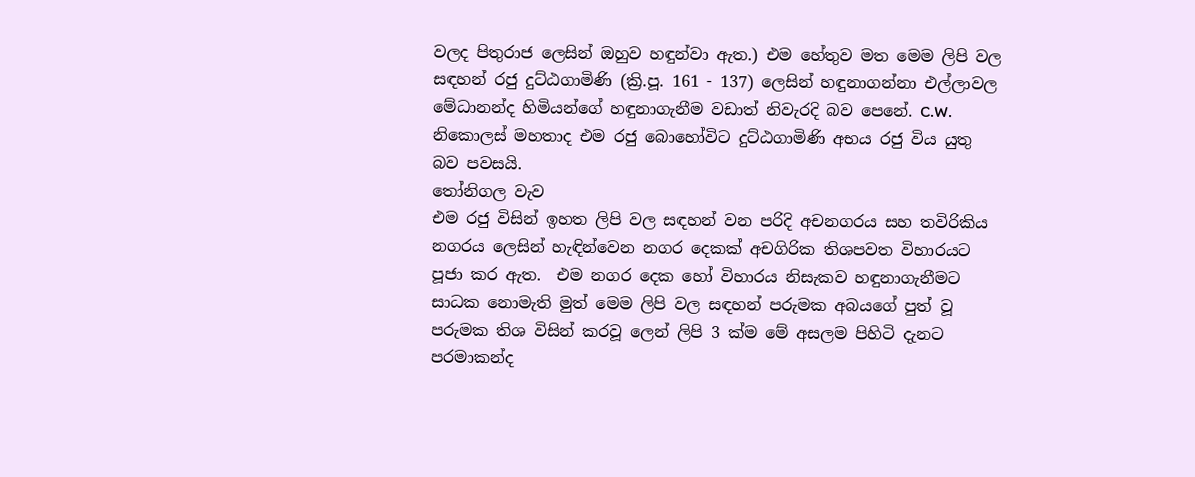වලද පිතුරාජ ලෙසින් ඔහුව හඳුන්වා ඇත.) එම හේතුව මත මෙම ලිපි වල සඳහන් රජු දුට්ඨගාමිණි (ක්‍රි.පූ. 161 - 137) ලෙසින් හඳුනාගන්නා එල්ලාවල මේධානන්ද හිමියන්ගේ හඳුනාගැනීම වඩාත් නිවැරදි බව පෙනේ. C.W. නිකොලස් මහතාද එම රජු බොහෝවිට දුට්ඨගාමිණි අභය රජු විය යුතු බව පවසයි.
තෝනිගල වැව
එම රජු විසින් ඉහත ලිපි වල සඳහන් වන පරිදි අචනගරය සහ තවිරිකිය නගරය ලෙසින් හැඳින්වෙන නගර දෙකක් අචගිරික තිශපවත විහාරයට පූජා කර ඇත.  එම නගර දෙක හෝ විහාරය නිසැකව හඳුනාගැනීමට සාධක නොමැති මුත් මෙම ලිපි වල සඳහන් පරුමක අබයගේ පුත් වූ පරුමක තිශ විසින් කරවූ ලෙන් ලිපි 3 ක්ම මේ අසලම පිහිටි දැනට පරමාකන්ද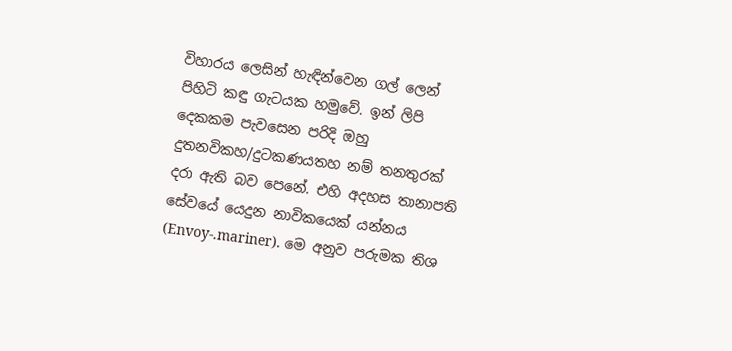විහාරය ලෙසින් හැඳින්වෙන ගල් ලෙන් පිහිටි කඳු ගැටයක හමුවේ. ඉන් ලිපි දෙකකම පැවසෙන පරිදි ඔහු දුතනවිකහ/දුටකණයතහ නම් තනතුරක් දරා ඇති බව පෙනේ. එහි අදහස තානාපති සේවයේ යෙදුන නාවිකයෙක් යන්නය (Envoy-.mariner). මෙ අනුව පරුමක තිශ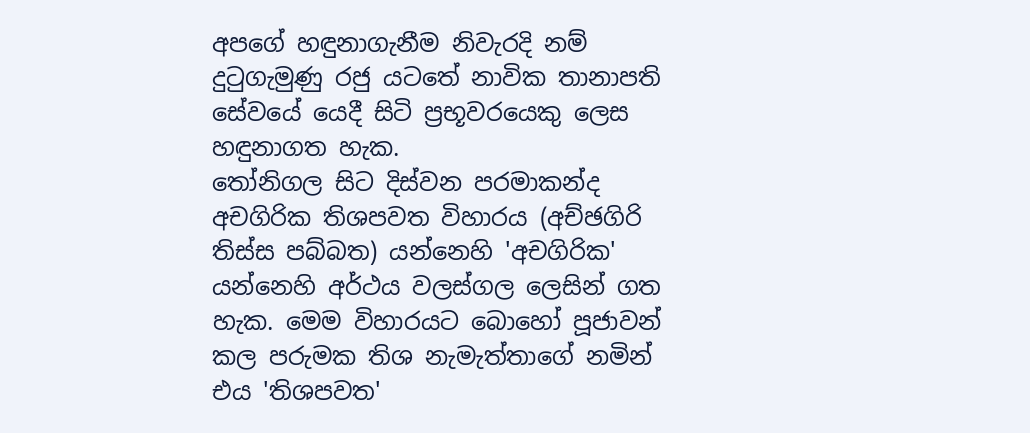අපගේ හඳුනාගැනීම නිවැරදි නම් දුටුගැමුණු රජු යටතේ නාවික තානාපති සේවයේ යෙදී සිටි ප්‍රභූවරයෙකු ලෙස හඳුනාගත හැක.
තෝනිගල සිට දිස්වන පරමාකන්ද
අචගිරික තිශපවත විහාරය (අච්ඡගිරි තිස්ස පබ්බත) යන්නෙහි 'අචගිරික' යන්නෙහි අර්ථය වලස්ගල ලෙසින් ගත හැක. මෙම විහාරයට බොහෝ පූජාවන් කල පරුමක තිශ නැමැත්තාගේ නමින් එය 'තිශපවත'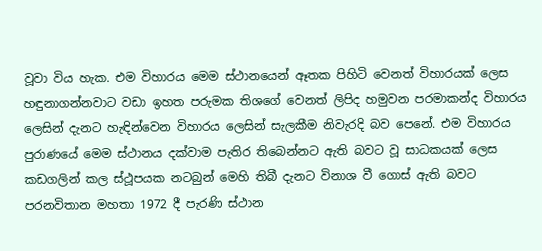වූවා විය හැක. එම විහාරය මෙම ස්ථානයෙන් ඈතක පිහිටි වෙනත් විහාරයක් ලෙස හඳුනාගන්නවාට වඩා ඉහත පරුමක තිශගේ වෙනත් ලිපිද හමුවන පරමාකන්ද විහාරය ලෙසින් දැනට හැඳින්වෙන විහාරය ලෙසින් සැලකීම නිවැරදි බව පෙනේ. එම විහාරය පුරාණයේ මෙම ස්ථානය දක්වාම පැතිර තිබෙන්නට ඇති බවට වූ සාධකයක් ලෙස කඩගලින් කල ස්ථූපයක නටබුන් මෙහි තිබී දැනට විනාශ වී ගොස් ඇති බවට පරනවිතාන මහතා 1972 දී පැරණි ස්ථාන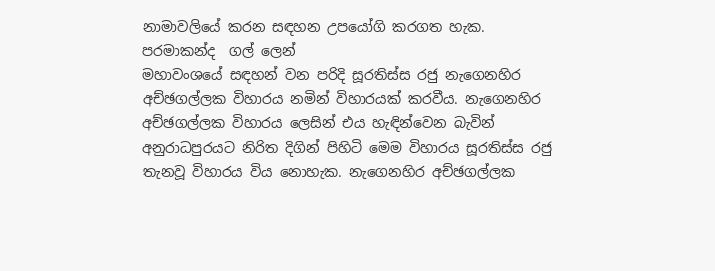නාමාවලියේ කරන සඳහන උපයෝගි කරගත හැක.
පරමාකන්ද  ගල් ලෙන්
මහාවංශයේ සඳහන් වන පරිදි සූරතිස්ස රජු නැගෙනහිර අච්ඡගල්ලක විහාරය නමින් විහාරයක් කරවීය. නැගෙනහිර අච්ඡගල්ලක විහාරය ලෙසින් එය හැඳින්වෙන බැවින් අනුරාධපුරයට නිරිත දිගින් පිහිටි මෙම විහාරය සූරතිස්ස රජු තැනවූ විහාරය විය නොහැක. නැගෙනහිර අච්ඡගල්ලක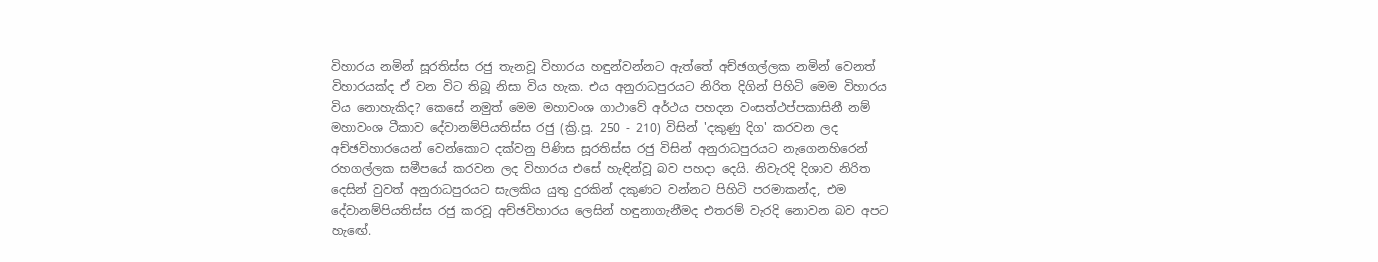විහාරය නමින් සූරතිස්ස රජු තැනවූ විහාරය හඳුන්වන්නට ඇත්තේ අච්ඡගල්ලක නමින් වෙනත් විහාරයක්ද ඒ වන විට තිබූ නිසා විය හැක. එය අනුරාධපුරයට නිරිත දිගින් පිහිටි මෙම විහාරය විය නොහැකිද? කෙසේ නමුත් මෙම මහාවංශ ගාථාවේ අර්ථය පහදන වංසත්ථප්පකාසිනී නම් මහාවංශ ටීකාව දේවානම්පියතිස්ස රජු (ක්‍රි.පූ. 250 - 210) විසින් 'දකුණු දිග' කරවන ලද අච්ඡවිහාරයෙන් වෙන්කොට දක්වනු පිණිස සූරතිස්ස රජු විසින් අනුරාධපුරයට නැගෙනහිරෙන් රහගල්ලක සමීපයේ කරවන ලද විහාරය එසේ හැඳින්වූ බව පහදා දෙයි. නිවැරදි දිශාව නිරිත දෙසින් වුවත් අනුරාධපුරයට සැලකිය යුතු දුරකින් දකුණට වන්නට පිහිටි පරමාකන්ද, එම දේවානම්පියතිස්ස රජු කරවූ අච්ඡවිහාරය ලෙසින් හඳුනාගැනීමද එතරම් වැරදි නොවන බව අපට හැඟේ.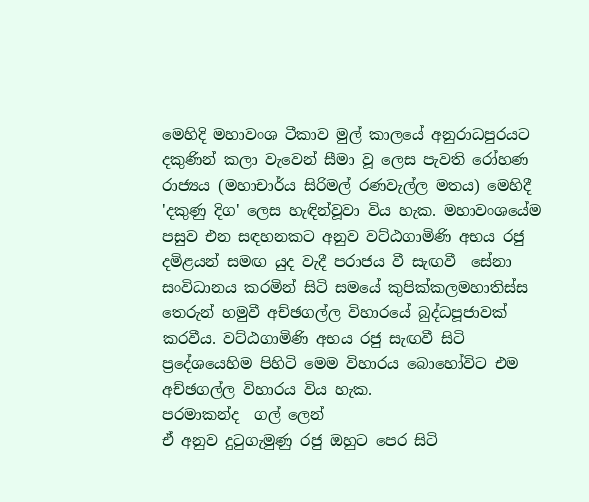මෙහිදි මහාවංශ ටීකාව මුල් කාලයේ අනුරාධපුරයට දකුණින් කලා වැවෙන් සීමා වූ ලෙස පැවති රෝහණ රාජ්‍යය (මහාචාර්ය සිරිමල් රණවැල්ල මතය) මෙහිදී 'දකුණු දිග' ලෙස හැඳින්වූවා විය හැක. මහාවංශයේම පසුව එන සඳහනකට අනුව වට්ඨගාමිණි අභය රජු දමිළයන් සමඟ යුද වැදී පරාජය වී සැඟවී  සේනා සංවිධානය කරමින් සිටි සමයේ කුපික්කලමහාතිස්ස තෙරුන් හමුවී අච්ඡගල්ල විහාරයේ බුද්ධපූජාවක් කරවීය. වට්ඨගාමිණි අභය රජු සැඟවී සිටි ප්‍රදේශයෙහිම පිහිටි මෙම විහාරය බොහෝවිට එම අච්ඡගල්ල විහාරය විය හැක.
පරමාකන්ද  ගල් ලෙන්
ඒ අනුව දුටුගැමුණු රජු ඔහුට පෙර සිටි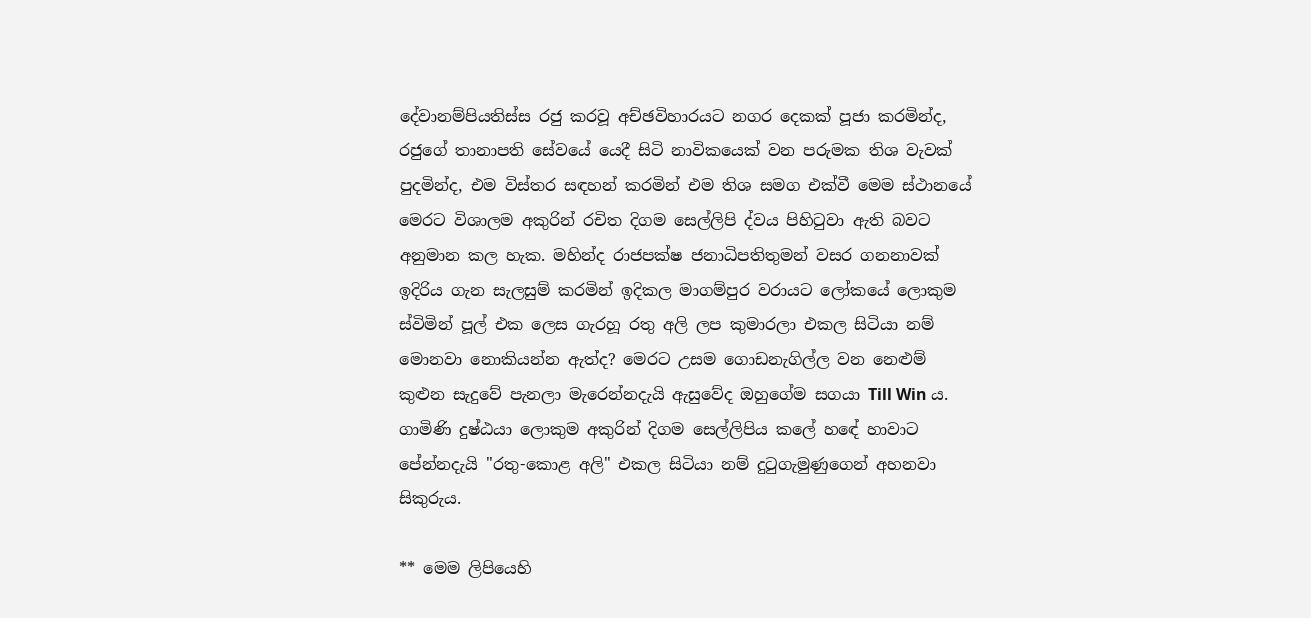දේවානම්පියතිස්ස රජු කරවූ අච්ඡවිහාරයට නගර දෙකක් පූජා කරමින්ද, රජුගේ තානාපති සේවයේ යෙදී සිටි නාවිකයෙක් වන පරුමක තිශ වැවක් පුදමින්ද, එම විස්තර සඳහන් කරමින් එම තිශ සමග එක්වී මෙම ස්ථානයේ මෙරට විශාලම අකුරින් රචිත දිගම සෙල්ලිපි ද්වය පිහිටුවා ඇති බවට අනුමාන කල හැක. මහින්ද රාජපක්ෂ ජනාධිපතිතුමන් වසර ගනනාවක් ඉදිරිය ගැන සැලසුම් කරමින් ඉදිකල මාගම්පුර වරායට ලෝකයේ ලොකුම ස්විමින් පූල් එක ලෙස ගැරහූ රතු අලි ලප කුමාරලා එකල සිටියා නම් මොනවා නොකියන්න ඇත්ද? මෙරට උසම ගොඩනැගිල්ල වන නෙළුම් කුළුන සැදුවේ පැනලා මැරෙන්නදැයි ඇසුවේද ඔහුගේම සගයා Till Win ය. ගාමිණි දුෂ්ඨයා ලොකුම අකුරින් දිගම සෙල්ලිපිය කලේ හඳේ හාවාට පේන්නදැයි "රතු-කොළ අලි" එකල සිටියා නම් දුටුගැමුණුගෙන් අහනවා සිකුරුය.

** මෙම ලිපියෙහි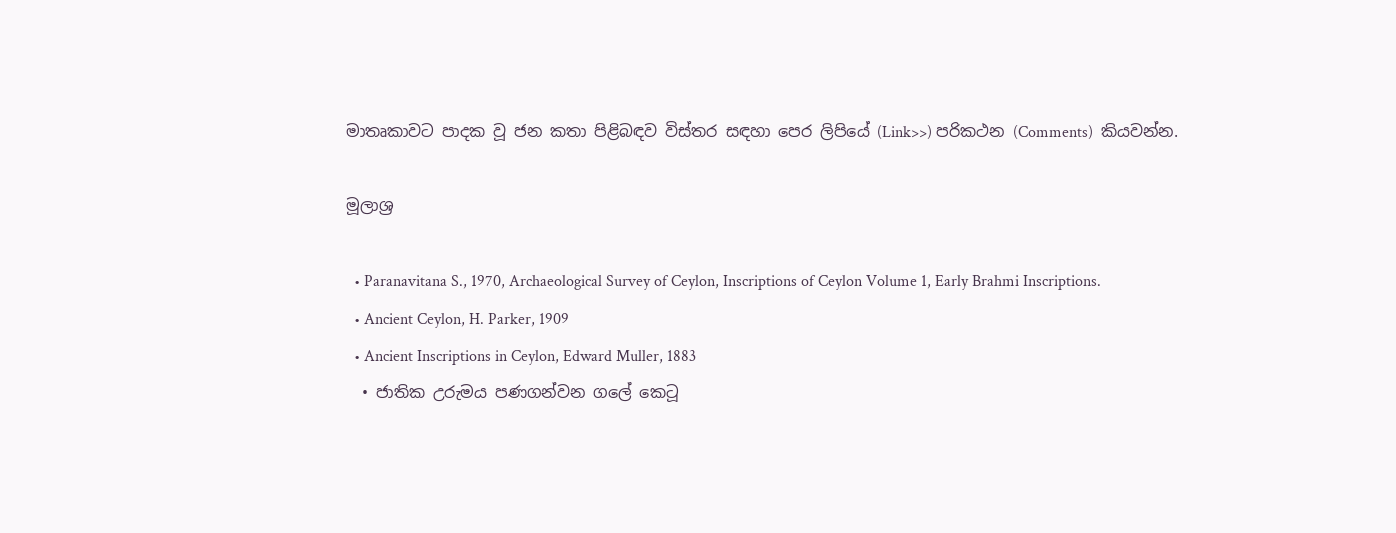මාතෘකාවට පාදක වූ ජන කතා පිළිබඳව විස්තර සඳහා පෙර ලිපියේ (Link>>) පරිකථන (Comments)  කියවන්න.

මූලාශ්‍ර

  • Paranavitana S., 1970, Archaeological Survey of Ceylon, Inscriptions of Ceylon Volume 1, Early Brahmi Inscriptions.
  • Ancient Ceylon, H. Parker, 1909
  • Ancient Inscriptions in Ceylon, Edward Muller, 1883
  • ජාතික උරුමය පණගන්වන ගලේ කෙටූ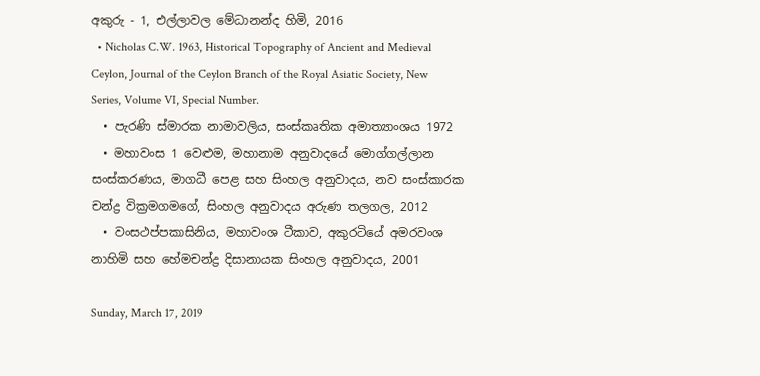අකුරු - 1, එල්ලාවල මේධානන්ද හිමි, 2016
  • Nicholas C.W. 1963, Historical Topography of Ancient and Medieval Ceylon, Journal of the Ceylon Branch of the Royal Asiatic Society, New Series, Volume VI, Special Number.
  • පැරණි ස්මාරක නාමාවලිය, සංස්කෘතික අමාත්‍යාංශය 1972
  • මහාවංස 1 වෙළුම, මහානාම අනුවාදයේ මොග්ගල්ලාන සංස්කරණය, මාගධී පෙළ සහ සිංහල අනුවාදය, නව සංස්කාරක චන්ද්‍ර වික්‍රමගමගේ, සිංහල අනුවාදය අරුණ තලගල, 2012
  • වංසථප්පකාසිනිය, මහාවංශ ටීකාව, අකුරටියේ අමරවංශ නාහිමි සහ හේමචන්ද්‍ර දිසානායක සිංහල අනුවාදය, 2001

Sunday, March 17, 2019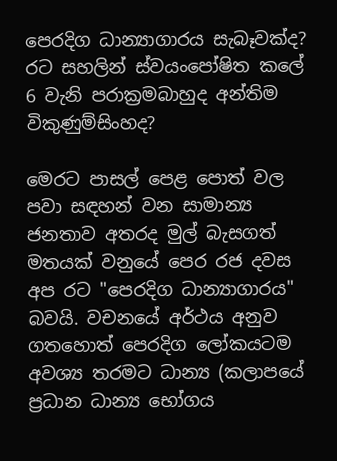පෙරදිග ධාන්‍යාගාරය සැබෑවක්ද? රට සහලින් ස්වයංපෝෂිත කලේ 6 වැනි පරාක්‍රමබාහුද අන්තිම විකුණුම්සිංහද?

මෙරට පාසල් පෙළ පොත් වල පවා සඳහන් වන සාමාන්‍ය ජනතාව අතරද මුල් බැසගත් මතයක් වනුයේ පෙර රජ දවස අප රට "පෙරදිග ධාන්‍යාගාරය" බවයි. වචනයේ අර්ථය අනුව ගතහොත් පෙරදිග ලෝකයටම අවශ්‍ය තරමට ධාන්‍ය (කලාපයේ ප්‍රධාන ධාන්‍ය භෝගය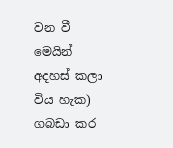වන වී මෙයින් අදහස් කලා විය හැක) ගබඩා කර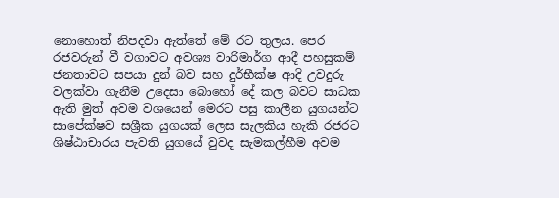නොහොත් නිපදවා ඇත්තේ මේ රට තුලය. පෙර රජවරුන් වී වගාවට අවශ්‍ය වාරිමාර්ග ආදී පහසුකම් ජනතාවට සපයා දුන් බව සහ දුර්භීක්ෂ ආදි උවදුරු වලක්වා ගැනීම උදෙසා බොහෝ දේ කල බවට සාධක ඇති මුත් අවම වශයෙන් මෙරට පසු කාලීන යුගයන්ට සාපේක්ෂව සශ්‍රීක යුගයක් ලෙස සැලකිය හැකි රජරට ශිෂ්ඨාචාරය පැවති යුගයේ වුවද සැමකල්හීම අවම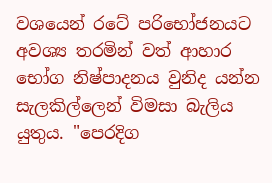වශයෙන් රටේ පරිභෝජනයට අවශ්‍ය තරමින් වත් ආහාර භෝග නිෂ්පාදනය වුනිද යන්න සැලකිල්ලෙන් විමසා බැලිය යුතුය. "පෙරදිග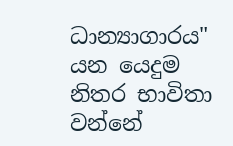ධාන්‍යාගාරය" යන යෙදුම නිතර භාවිතා වන්නේ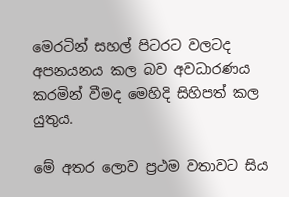මෙරටින් සහල් පිටරට වලටද අපනයනය කල බව අවධාරණය කරමින් වීමද මෙහිදි සිහිපත් කල යුතුය.

මේ අතර ලොව ප්‍රථම වතාවට සිය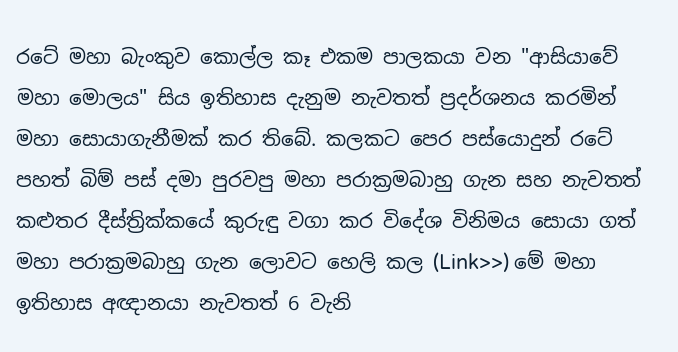රටේ මහා බැංකුව කොල්ල කෑ එකම පාලකයා වන "ආසියාවේ මහා මොලය" සිය ඉතිහාස දැනුම නැවතත් ප්‍රදර්ශනය කරමින් මහා සොයාගැනීමක් කර තිබේ. කලකට පෙර පස්යොදුන් රටේ පහත් බිම් පස් දමා පුරවපු මහා පරාක්‍රමබාහු ගැන සහ නැවතත් කළුතර දීස්ත්‍රික්කයේ කුරුඳු වගා කර විදේශ විනිමය සොයා ගත් මහා පරාක්‍රමබාහු ගැන ලොවට හෙලි කල (Link>>) මේ මහා ඉතිහාස අඥානයා නැවතත් 6 වැනි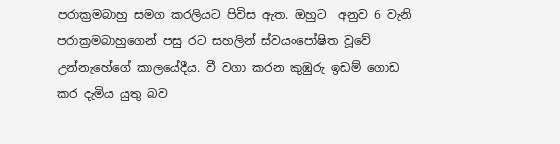පරාක්‍රමබාහු සමග කරලියට පිවිස ඇත. ඔහුට  අනුව 6 වැනි පරාක්‍රමබාහුගෙන් පසු රට සහලින් ස්වයංපෝෂිත වූවේ උන්නැහේගේ කාලයේදීය. වී වගා කරන කුඹුරු ඉඩම් ගොඩ කර දැමිය යුතු බව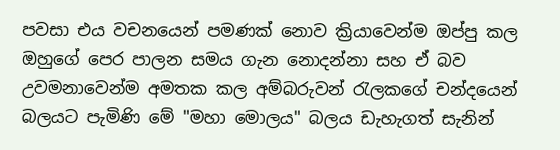පවසා එය වචනයෙන් පමණක් නොව ක්‍රියාවෙන්ම ඔප්පු කල ඔහුගේ පෙර පාලන සමය ගැන නොදන්නා සහ ඒ බව උවමනාවෙන්ම අමතක කල අම්බරුවන් රැලකගේ චන්දයෙන් බලයට පැමිණි මේ "මහා මොලය" බලය ඩැහැගත් සැනින්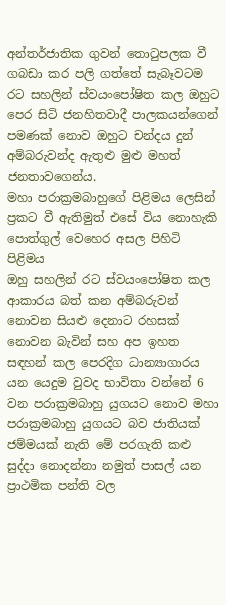අන්තර්ජාතික ගුවන් තොටුපලක වී ගබඩා කර පලි ගත්තේ සැබෑවටම රට සහලින් ස්වයංපෝෂිත කල ඔහුට පෙර සිටි ජනහිතවාදී පාලකයන්ගෙන් පමණක් නොව ඔහුට චන්දය දුන් අම්බරුවන්ද ඇතුළු මුළු මහත් ජනතාවගෙන්ය.
මහා පරාක්‍රමබාහුගේ පිළිමය ලෙසින් ප්‍රකට වී ඇතිමුත් එසේ විය නොහැකි පොත්ගුල් වෙහෙර අසල පිහිටි පිළිමය
ඔහු සහලින් රට ස්වයංපෝෂිත කල ආකාරය බත් කන අම්බරුවන් නොවන සියළු දෙනාට රහසක් නොවන බැවින් සහ අප ඉහත සඳහන් කල පෙරදිග ධාන්‍යාගාරය යන යෙදුම වුවද භාවිතා වන්නේ 6 වන පරාක්‍රමබාහු යුගයට නොව මහා පරාක්‍රමබාහු යුගයට බව ජාතියක් ජම්මයක් නැති මේ පරගැති කළු සුද්දා නොදන්නා නමුත් පාසල් යන ප්‍රාථමික පන්ති වල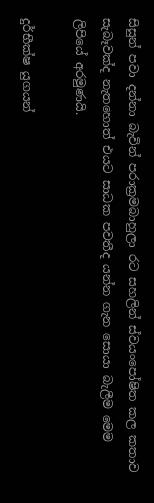සිසුන් පවා දන්නා බැවින් පරාක්‍රමබාහුලා රට සහලින් ස්වයංපෝෂිත කල කතාව සැබෑවක්ද නැතහොත් එයට සාධක පවතීද යන්න ගැන සොයා බැලීම මෙම ලිපියේ අරමුණයි.

දුර්භීක්ෂ යුගයන්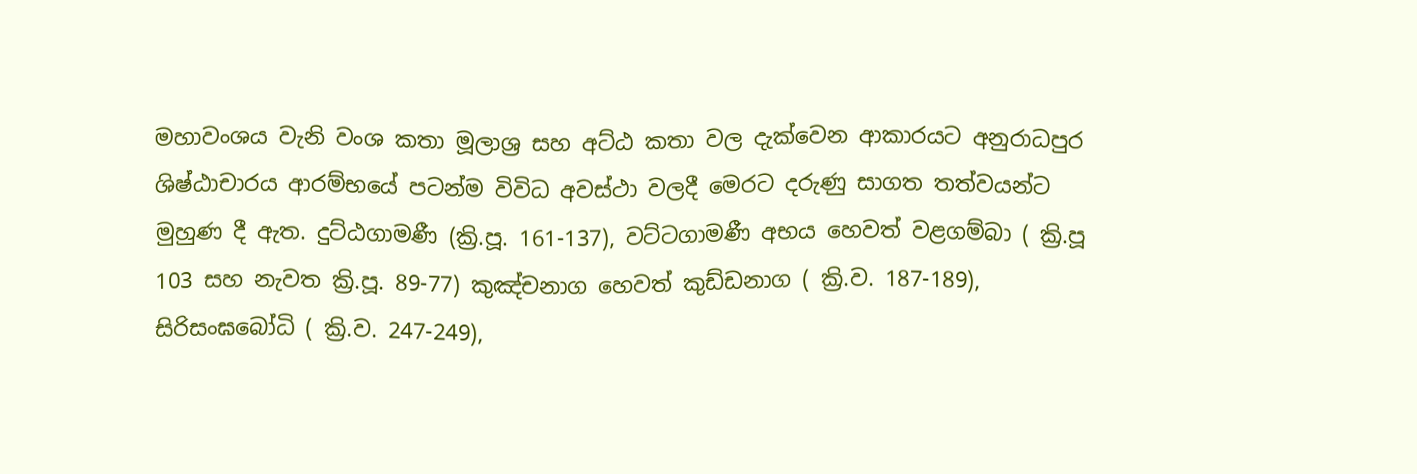මහාවංශය වැනි වංශ කතා මූලාශ්‍ර සහ අට්ඨ කතා වල දැක්වෙන ආකාරයට අනුරාධපුර ශිෂ්ඨාචාරය ආරම්භයේ පටන්ම විවිධ අවස්ථා වලදී මෙරට දරුණු සාගත තත්වයන්ට මුහුණ දී ඇත. දුට්ඨගාමණී (ක්‍රි.පූ. 161-137), වට්ටගාමණී අභය හෙවත් වළගම්බා ( ක්‍රි.පූ 103 සහ නැවත ක්‍රි.පූ. 89-77) කුඤ්චනාග හෙවත් කුඩ්ඩනාග ( ක්‍රි.ව. 187-189), සිරිසංඝබෝධි ( ක්‍රි.ව. 247-249),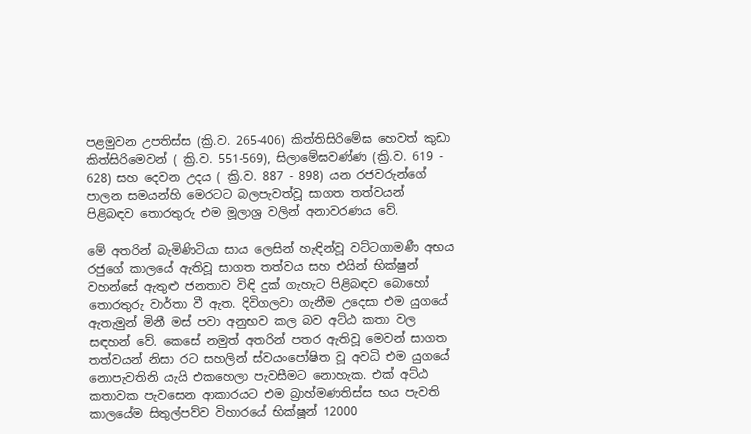පළමුවන උපතිස්ස (ක්‍රි.ව. 265-406) කිත්තිසිරිමේඝ හෙවත් කුඩා කිත්සිරිමෙවන් ( ක්‍රි.ව. 551-569), සිලාමේඝවණ්ණ (ක්‍රි.ව. 619 - 628) සහ දෙවන උදය ( ක්‍රි.ව. 887 - 898) යන රජවරුන්ගේ පාලන සමයන්හි මෙරටට බලපැවත්වූ සාගත තත්වයන් පිළිබඳව තොරතුරු එම මූලාශ්‍ර වලින් අනාවරණය වේ.

මේ අතරින් බැමිණිටියා සාය ලෙසින් හැඳින්වූ වට්ටගාමණී අභය රජුගේ කාලයේ ඇතිවූ සාගත තත්වය සහ එයින් භික්ෂුන් වහන්සේ ඇතුළු ජනතාව විඳි දුක් ගැහැට පිළිබඳව බොහෝ තොරතුරු වාර්තා වී ඇත. දිවිගලවා ගැනීම උදෙසා එම යුගයේ ඇතැමුන් මිනී මස් පවා අනුභව කල බව අට්ඨ කතා වල සඳහන් වේ. කෙසේ නමුත් අතරින් පතර ඇතිවූ මෙවන් සාගත තත්වයන් නිසා රට සහලින් ස්වයංපෝෂිත වූ අවධි එම යුගයේ නොපැවතිනි යැයි එකහෙලා පැවසීමට නොහැක. එක් අට්ඨ කතාවක පැවසෙන ආකාරයට එම බ්‍රාහ්මණතිස්ස භය පැවති කාලයේම සිතුල්පව්ව විහාරයේ භික්ෂූන් 12000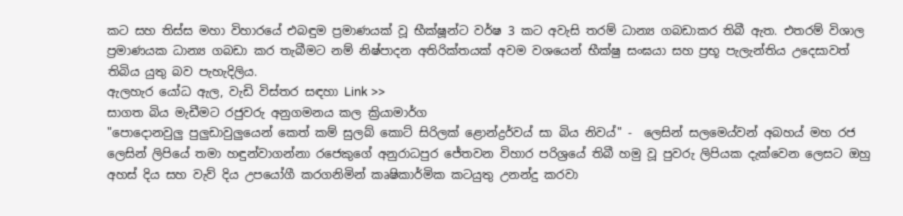කට සහ තිස්ස මහා විහාරයේ එබඳුම ප්‍රමාණයක් වූ භීක්ෂූන්ට වර්ෂ 3 කට අවැසි තරම් ධාන්‍ය ගබඩාකර තිබී ඇත. එතරම් විශාල ප්‍රමාණයක ධාන්‍ය ගබඩා කර තැබීමට නම් නිෂ්පාදන අතිරික්තයක් අවම වශයෙන් භීක්ෂු සංඝයා සහ ප්‍රභූ පැලැන්තිය උදෙසාවත්  තිබිය යුතු බව පැහැදිලිය.
ඇලහැර යෝධ ඇල, වැඩි විස්තර සඳහා Link >>
සාගත බිය මැඩීමට රජුවරු අනුගමනය කල ක්‍රියාමාර්ග
"පොදොනවුලු පුලුඩාවුලුයෙන් කෙත් කම් සුලබ් කොට් සිරිලක් ළොන්ද්‍රර්වය් සා බිය නිවය්" -  ලෙසින් සලමෙය්වන් අබහය් මහ රජ ලෙසින් ලිපියේ තමා හඳුන්වාගන්නා රජෙකුගේ අනුරාධපුර ජේතවන විහාර පරිශ්‍රයේ තිබී හමු වූ පුවරු ලිපියක දැක්වෙන ලෙසට ඔහු අහස් දිය සහ වැව් දිය උපයෝගී කරගනිමින් කෘෂිකාර්මික කටයුතු උනන්දු කරවා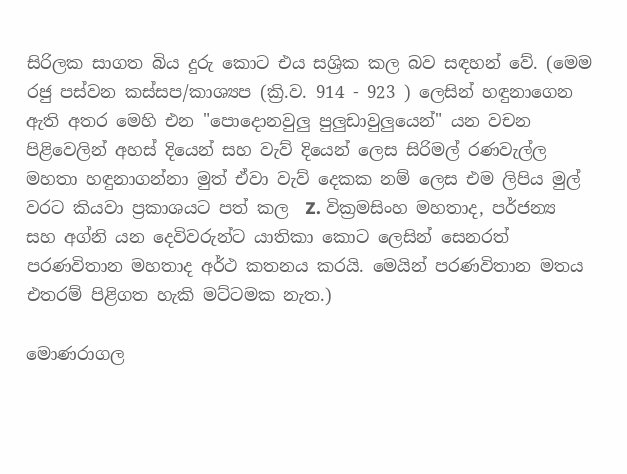සිරිලක සාගත බිය දුරු කොට එය සශ්‍රික කල බව සඳහන් වේ. (මෙම රජු පස්වන කස්සප/කාශ්‍යප (ක්‍රි.ව. 914 - 923 ) ලෙසින් හඳුනාගෙන ඇති අතර මෙහි එන "පොදොනවුලු පුලුඩාවුලුයෙන්" යන වචන පිළිවෙලින් අහස් දියෙන් සහ වැව් දියෙන් ලෙස සිරිමල් රණවැල්ල මහතා හඳුනාගන්නා මුත් ඒවා වැව් දෙකක නම් ලෙස එම ලිපිය මුල් වරට කියවා ප්‍රකාශයට පත් කල  Z. වික්‍රමසිංහ මහතාද, පර්ජන්‍ය සහ අග්නි යන දෙවිවරුන්ට යාතිකා කොට ලෙසින් සෙනරත් පරණවිතාන මහතාද අර්ථ කතනය කරයි. මෙයින් පරණවිතාන මතය එතරම් පිළිගත හැකි මට්ටමක නැත.)

මොණරාගල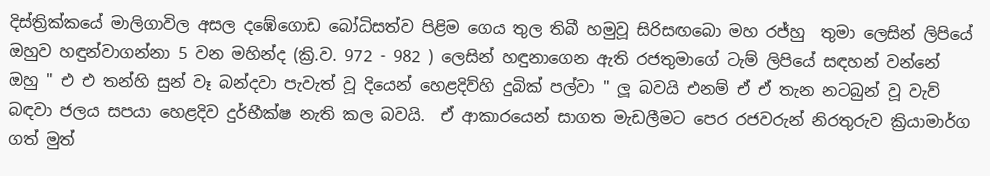දිස්ත්‍රික්කයේ මාලිගාවිල අසල දඹේගොඩ බෝධිසත්ව පිළිම ගෙය තුල තිබී හමුවූ සිරිසඟබො මහ රජ්හු  තුමා ලෙසින් ලිපියේ ඔහුව හඳුන්වාගන්නා 5 වන මහින්ද (ක්‍රි.ව. 972 - 982 ) ලෙසින් හඳුනාගෙන ඇති රජතුමාගේ ටැම් ලිපියේ සඳහන් වන්නේ ඔහු " එ එ තන්හි සුන් වෑ බන්දවා පැවැත් වූ දියෙන් හෙළදිව්හි දුබික් පල්වා " ලූ බවයි එනම් ඒ ඒ තැන නටබුන් වූ වැව් බඳවා ජලය සපයා හෙළදිව දුර්භීක්ෂ නැති කල බවයි.  ඒ ආකාරයෙන් සාගත මැඩලීමට පෙර රජවරුන් නිරතුරුව ක්‍රියාමාර්ග ගත් මුත්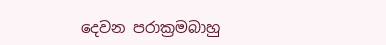දෙවන පරාක්‍රමබාහු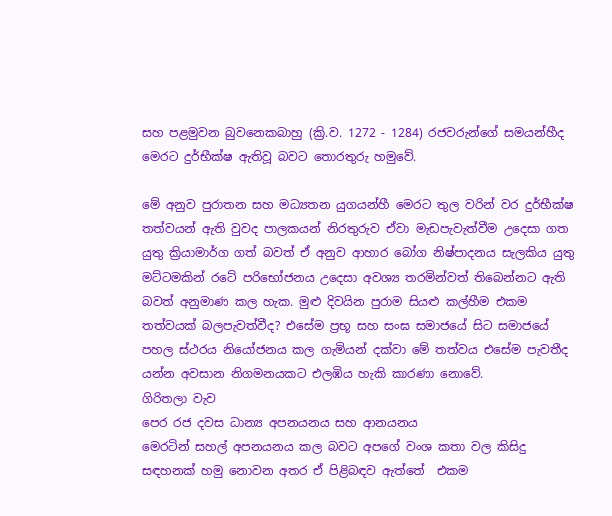සහ පළමුවන බුවනෙකබාහු (ක්‍රි.ව. 1272 - 1284) රජවරුන්ගේ සමයන්හීද මෙරට දුර්භීක්ෂ ඇතිවූ බවට තොරතුරු හමුවේ.

මේ අනුව පුරාතන සහ මධ්‍යතන යුගයන්හී මෙරට තුල වරින් වර දුර්භීක්ෂ තත්වයන් ඇති වුවද පාලකයන් නිරතුරුව ඒවා මැඩපැවැත්වීම උදෙසා ගත යුතු ක්‍රියාමාර්ග ගත් බවත් ඒ අනුව ආහාර බෝග නිෂ්පාදනය සැලකිය යුතු මට්ටමකින් රටේ පරිභෝජනය උදෙසා අවශ්‍ය තරමින්වත් තිබෙන්නට ඇති බවත් අනුමාණ කල හැක. මුළු දිවයින පුරාම සියළු කල්හීම එකම තත්වයක් බලපැවත්වීද? එසේම ප්‍රභූ සහ සංඝ සමාජයේ සිට සමාජයේ පහල ස්ථරය නියෝජනය කල ගැමියන් දක්වා මේ තත්වය එසේම පැවතීද යන්න අවසාන නිගමනයකට එලඹිය හැකි කාරණා නොවේ.
ගිරිතලා වැව
පෙර රජ දවස ධාන්‍ය අපනයනය සහ ආනයනය
මෙරටින් සහල් අපනයනය කල බවට අපගේ වංශ කතා වල කිසිදු සඳහනක් හමු නොවන අතර ඒ පිළිබඳව ඇත්තේ  එකම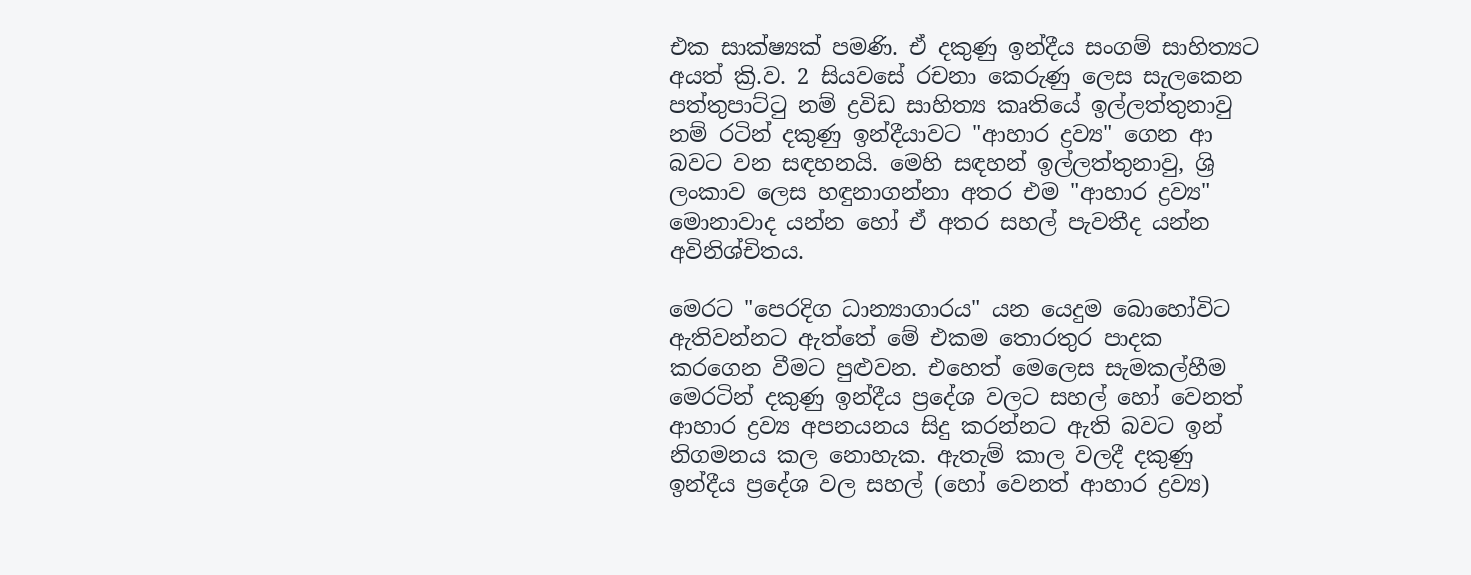එක සාක්ෂ්‍යක් පමණි. ඒ දකුණු ඉන්දීය සංගම් සාහිත්‍යට අයත් ක්‍රි.ව. 2 සියවසේ රචනා කෙරුණු ලෙස සැලකෙන පත්තුපාට්ටු නම් ද්‍රවිඩ සාහිත්‍ය කෘතියේ ඉල්ලත්තුනාවු නම් රටින් දකුණු ඉන්දීයාවට "ආහාර ද්‍රව්‍ය" ගෙන ආ බවට වන සඳහනයි. මෙහි සඳහන් ඉල්ලත්තුනාවු, ශ්‍රි ලංකාව ලෙස හඳුනාගන්නා අතර එම "ආහාර ද්‍රව්‍ය" මොනාවාද යන්න හෝ ඒ අතර සහල් පැවතීද යන්න අවිනිශ්චිතය.

මෙරට "පෙරදිග ධාන්‍යාගාරය" යන යෙදුම බොහෝවිට ඇතිවන්නට ඇත්තේ මේ එකම තොරතුර පාදක කරගෙන වීමට පුළුවන. එහෙත් මෙලෙස සැමකල්හීම මෙරටින් දකුණු ඉන්දීය ප්‍රදේශ වලට සහල් හෝ වෙනත් ආහාර ද්‍රව්‍ය අපනයනය සිදු කරන්නට ඇති බවට ඉන් නිගමනය කල නොහැක. ඇතැම් කාල වලදී දකුණු ඉන්දීය ප්‍රදේශ වල සහල් (හෝ වෙනත් ආහාර ද්‍රව්‍ය)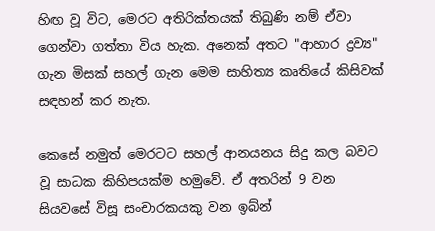හිඟ වූ විට, මෙරට අතිරික්තයක් තිබුණි නම් ඒවා ගෙන්වා ගත්තා විය හැක. අනෙක් අතට "ආහාර ද්‍රව්‍ය" ගැන මිසක් සහල් ගැන මෙම සාහිත්‍ය කෘතියේ කිසිවක් සඳහන් කර නැත.

කෙසේ නමුත් මෙරටට සහල් ආනයනය සිදු කල බවට වූ සාධක කිහිපයක්ම හමුවේ. ඒ අතරින් 9 වන සියවසේ විසූ සංචාරකයකු වන ඉබ්න්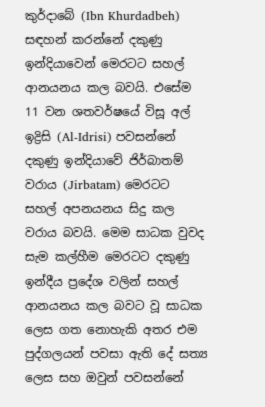කුර්දාබේ (Ibn Khurdadbeh) සඳහන් කරන්නේ දකුණු ඉන්දියාවෙන් මෙරටට සහල් ආනයනය කල බවයි. එසේම 11 වන ශතවර්ෂයේ විසූ අල් ඉද්‍රිසි (Al-Idrisi) පවසන්නේ දකුණු ඉන්දියාවේ ජිර්බාතම් වරාය (Jirbatam) මෙරටට සහල් අපනයනය සිදු කල වරාය බවයි. මෙම සාධක වුවද සැම කල්හීම මෙරටට දකුණු ඉන්දීය ප්‍රදේශ වලින් සහල් ආනයනය කල බවට වූ සාධක ලෙස ගත නොහැකි අතර එම පුද්ගලයන් පවසා ඇති දේ සත්‍ය ලෙස සහ ඔවුන් පවසන්නේ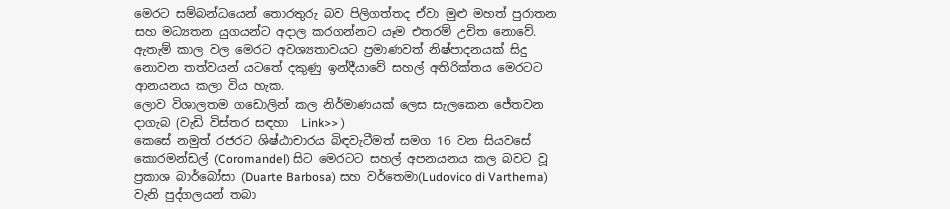මෙරට සම්බන්ධයෙන් තොරතුරු බව පිලිගත්තද ඒවා මුළු මහත් පුරාතන සහ මධ්‍යතන යුගයන්ට අදාල කරගන්නට යෑම එතරම් උචිත නොවේ. ඇතැම් කාල වල මෙරට අවශ්‍යතාවයට ප්‍රමාණවත් නිෂ්පාදනයක් සිදු නොවන තත්වයන් යටතේ දකුණු ඉන්දීයාවේ සහල් අතිරික්තය මෙරටට ආනයනය කලා විය හැක.
ලොව විශාලතම ගඩොලින් කල නිර්මාණයක් ලෙස සැලකෙන ජේතවන දාගැබ (වැඩි විස්තර සඳහා  Link>> )
කෙසේ නමුත් රජරට ශිෂ්ඨාචාරය බිඳවැටීමත් සමග 16 වන සියවසේ කොරමන්ඩල් (Coromandel) සිට මෙරටට සහල් අපනයනය කල බවට වූ ප්‍රකාශ බාර්බෝසා (Duarte Barbosa) සහ වර්තෙමා(Ludovico di Varthema) වැනි පුද්ගලයන් තබා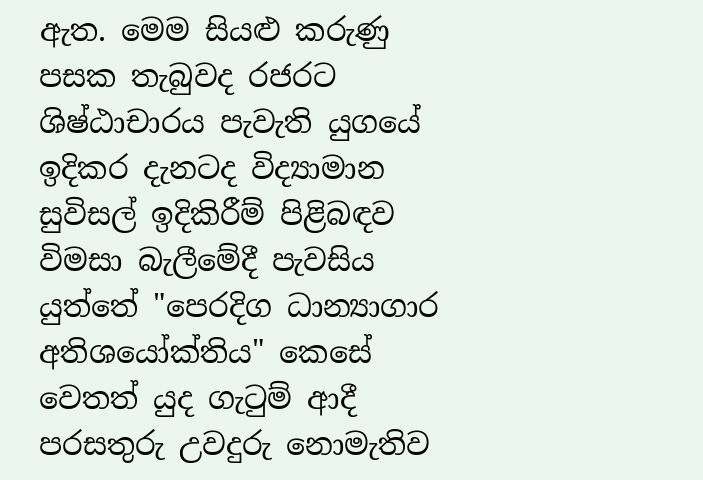ඇත. මෙම සියළු කරුණු පසක තැබුවද රජරට ශිෂ්ඨාචාරය පැවැති යුගයේ ඉදිකර දැනටද විද්‍යාමාන සුවිසල් ඉදිකිරීම් පිළිබඳව විමසා බැලීමේදී පැවසිය යුත්තේ "පෙරදිග ධාන්‍යාගාර අතිශයෝක්තිය" කෙසේ වෙතත් යුද ගැටුම් ආදී පරසතුරු උවදුරු නොමැතිව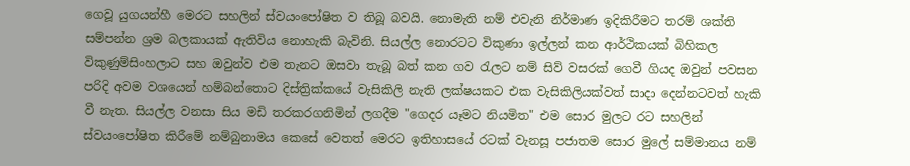ගෙවූ යුගයන්හී මෙරට සහලින් ස්වයංපෝෂිත ව තිබූ බවයි. නොමැති නම් එවැනි නිර්මාණ ඉදිකිරීමට තරම් ශක්ති සම්පන්න ශ්‍රම බලකායක් ඇතිවිය නොහැකි බැවිනි. සියල්ල නොරටට විකුණා ඉල්ලන් කන ආර්ථිකයක් බිහිකල විකුණුම්සිංහලාට සහ ඔවුන්ව එම තැනට ඔසවා තැබූ බත් කන ගව රැලට නම් සිව් වසරක් ගෙවී ගියද ඔවුන් පවසන පරිදි අවම වශයෙන් හම්බන්තොට දිස්ත්‍රික්කයේ වැසිකිලි නැති ලක්ෂයකට එක වැසිකිලියක්වත් සාදා දෙන්නටවත් හැකි වී නැත. සියල්ල වනසා සිය මඩි තරකරගනිමින් ලගදීම "ගෙදර යෑමට නියමිත" එම සොර මුලට රට සහලින් ස්වයංපෝෂිත කිරීමේ නම්බුනාමය කෙසේ වෙතත් මෙරට ඉතිහාසයේ රටක් වැනසූ පජාතම සොර මුලේ සම්මානය නම්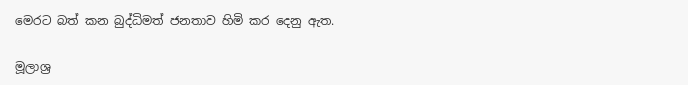මෙරට බත් කන බුද්ධිමත් ජනතාව හිමි කර දෙනු ඇත.

මූලාශ්‍ර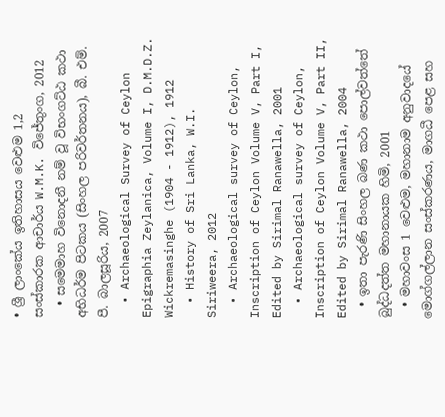• ශ්‍රී ලාංකේය ඉතිහාසය වෙළුම 1,2  සංස්කාරක ආචාර්ය W.M.K. විජේතුංග, 2012
  • සමෙමාහ විනොදනී නම් වූ විභංගට්ඨ කථා අභිධර්ම පිටකය (සිංහල පරිවර්තනය), බී. එම්. පී. බාලසූරිය, 2007
  • Archaeological Survey of Ceylon Epigraphia Zeylanica, Volume I, D.M.D.Z. Wickremasinghe (1904 - 1912), 1912
  • History of Sri Lanka, W.I. Siriweera, 2012
  • Archaeological survey of Ceylon, Inscription of Ceylon Volume V, Part I, Edited by Sirimal Ranawella, 2001
  • Archaeological survey of Ceylon, Inscription of Ceylon Volume V, Part II, Edited by Sirimal Ranawella, 2004
  • ඉතා පැරණි සිංහල බණ කථා පොල්වත්තේ බුද්ධදත්ත මහානායක හිමි, 2001
  • මහාවංස 1 වෙළුම, මහානාම අනුවාදයේ මොග්ගල්ලාන සංස්කරණය, මාගධී පෙළ සහ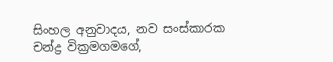සිංහල අනුවාදය, නව සංස්කාරක චන්ද්‍ර වික්‍රමගමගේ,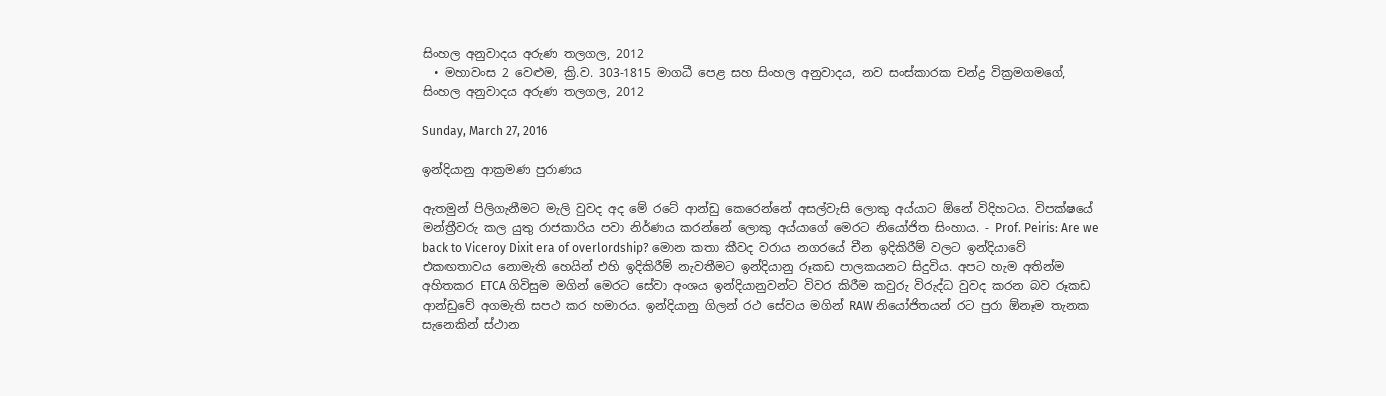සිංහල අනුවාදය අරුණ තලගල, 2012
  • මහාවංස 2 වෙළුම, ක්‍රි.ව. 303-1815 මාගධී පෙළ සහ සිංහල අනුවාදය, නව සංස්කාරක චන්ද්‍ර වික්‍රමගමගේ, සිංහල අනුවාදය අරුණ තලගල, 2012

Sunday, March 27, 2016

ඉන්දියානු ආක්‍රමණ පුරාණය

ඇතමුන් පිලිගැනීමට මැලි වුවද අද මේ රටේ ආන්ඩු කෙරෙන්නේ අසල්වැසි ලොකු අය්යාට ඕනේ විදිහටය. විපක්ෂයේ මන්ත්‍රීවරු කල යුතු රාජකාරිය පවා නිර්ණය කරන්නේ ලොකු අය්යාගේ මෙරට නියෝජිත සිංහාය. - Prof. Peiris: Are we back to Viceroy Dixit era of overlordship? මොන කතා කීවද වරාය නගරයේ චීන ඉදිකිරීම් වලට ඉන්දියාවේ එකඟතාවය නොමැති හෙයින් එහි ඉදිකිරීම් නැවතීමට ඉන්දියානු රූකඩ පාලකයනට සිදුවිය. අපට හැම අතින්ම අහිතකර ETCA ගිවිසුම මගින් මෙරට සේවා අංශය ඉන්දියානුවන්ට විවර කිරීම කවුරු විරුද්ධ වුවද කරන බව රූකඩ ආන්ඩුවේ අගමැති සපථ කර හමාරය. ඉන්දියානු ගිලන් රථ සේවය මගින් RAW නියෝජිතයන් රට පුරා ඕනෑම තැනක සැනෙකින් ස්ථාන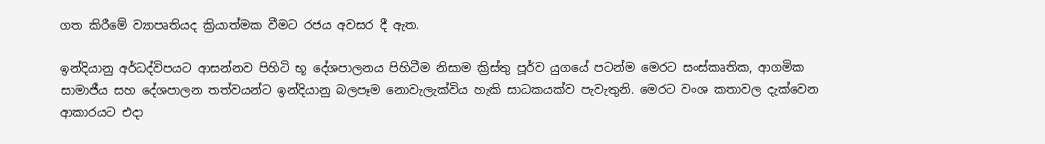ගත කිරීමේ ව්‍යාපෘතියද ක්‍රියාත්මක වීමට රජය අවසර දී ඇත.

ඉන්දියානු අර්ධද්විපයට ආසන්නව පිහිටි භූ දේශපාලනය පිහිටීම නිසාම ක්‍රිස්තු පූර්ව යුගයේ පටන්ම මෙරට සංස්කෘතික, ආගමික සාමාජීය සහ දේශපාලන තත්වයන්ට ඉන්දියානු බලපෑම නොවැලැක්විය හැකි සාධකයක්ව පැවැතුනි. මෙරට වංශ කතාවල දැක්වෙන ආකාරයට එදා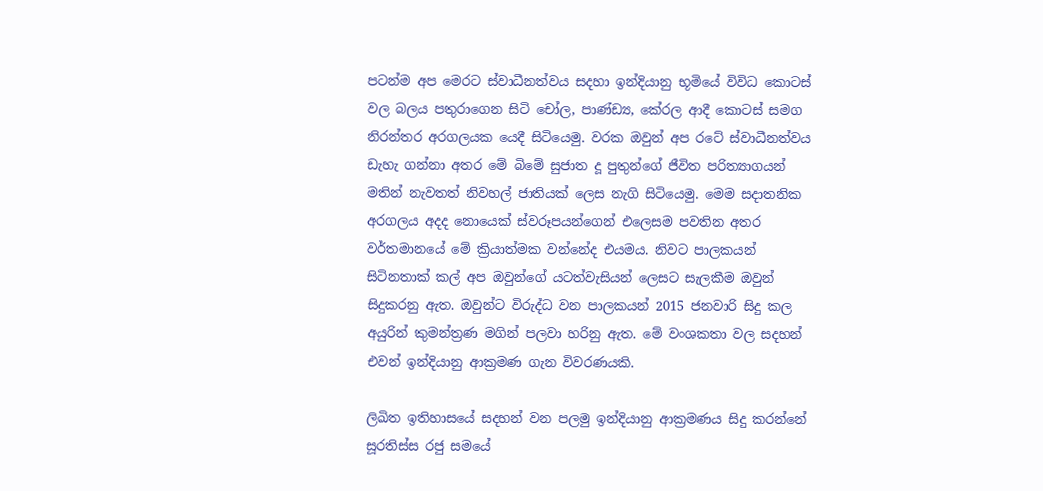පටන්ම අප මෙරට ස්වාධීනත්වය සදහා ඉන්දියානු භූමියේ විවිධ කොටස් වල බලය පතුරාගෙන සිටි චෝල, පාණ්ඩ්‍ය, කේරල ආදී කොටස් සමග නිරන්තර අරගලයක යෙදී සිටියෙමු. වරක ඔවුන් අප රටේ ස්වාධීනත්වය ඩැහැ ගන්නා අතර මේ බිමේ සුජාත දූ පුතුන්ගේ ජීවිත පරිත්‍යාගයන් මතින් නැවතත් නිවහල් ජාතියක් ලෙස නැගි සිටියෙමු. මෙම සදාතනික අරගලය අදද නොයෙක් ස්වරූපයන්ගෙන් එලෙසම පවතින අතර වර්තමානයේ මේ ක්‍රියාත්මක වන්නේද එයමය. නිවට පාලකයන් සිටිනතාක් කල් අප ඔවුන්ගේ යටත්වැසියන් ලෙසට සැලකීම ඔවුන් සිදුකරනු ඇත. ඔවුන්ට විරුද්ධ වන පාලකයන් 2015 ජනවාරි සිදු කල අයුරින් කුමන්ත්‍රණ මගින් පලවා හරිනු ඇත. මේ වංශකතා වල සදහන් එවන් ඉන්දියානු ආක්‍රමණ ගැන විවරණයකි.

ලිඛිත ඉතිහාසයේ සදහන් වන පලමු ඉන්දියානු ආක්‍රමණය සිදු කරන්නේ සූරතිස්ස රජු සමයේ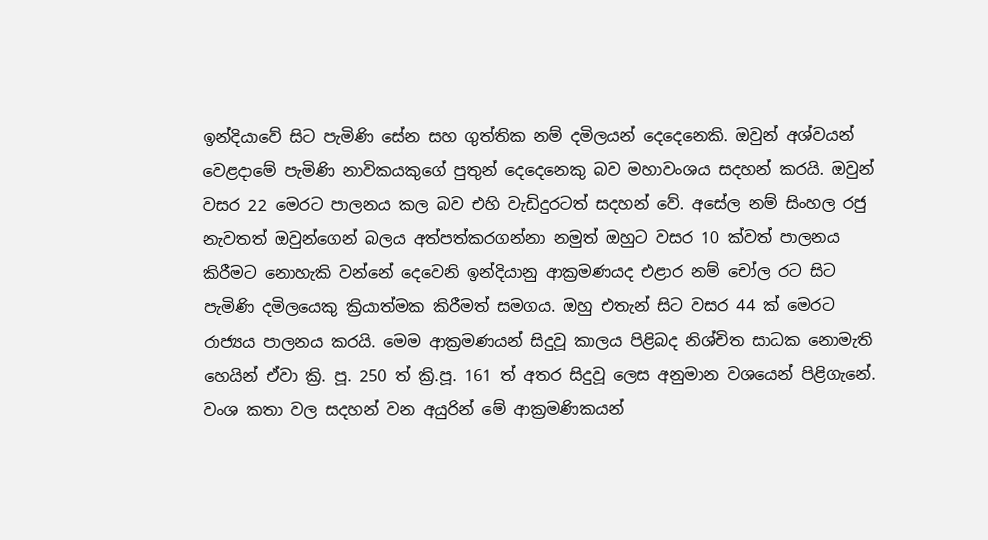ඉන්දියාවේ සිට පැමිණි සේන සහ ගුත්තික නම් දමිලයන් දෙදෙනෙකි. ඔවුන් අශ්වයන් වෙළදාමේ පැමිණි නාවිකයකුගේ පුතුන් දෙදෙනෙකු බව මහාවංශය සදහන් කරයි. ඔවුන් වසර 22 මෙරට පාලනය කල බව එහි වැඩිදුරටත් සදහන් වේ. අසේල නම් සිංහල රජු නැවතත් ඔවුන්ගෙන් බලය අත්පත්කරගන්නා නමුත් ඔහුට වසර 10 ක්වත් පාලනය කිරීමට නොහැකි වන්නේ දෙවෙනි ඉන්දියානු ආක්‍රමණයද එළාර නම් චෝල රට සිට පැමිණි දමිලයෙකු ක්‍රියාත්මක කිරීමත් සමගය. ඔහු එතැන් සිට වසර 44 ක් මෙරට රාජ්‍යය පාලනය කරයි. මෙම ආක්‍රමණයන් සිදුවූ කාලය පිළිබද නිශ්චිත සාධක නොමැති හෙයින් ඒවා ක්‍රි. පූ. 250 ත් ක්‍රි.පූ. 161 ත් අතර සිදුවූ ලෙස අනුමාන වශයෙන් පිළිගැනේ. වංශ කතා වල සදහන් වන අයුරින් මේ ආක්‍රමණිකයන්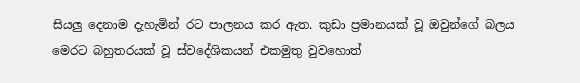සියලු දෙනාම දැහැමින් රට පාලනය කර ඇත. කුඩා ප්‍රමානයක් වූ ඔවුන්ගේ බලය මෙරට බහුතරයක් වූ ස්වදේශිකයන් එකමුතු වුවහොත්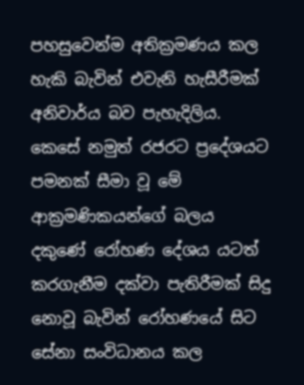පහසුවෙන්ම අතික්‍රමණය කල හැකි බැවින් එවැනි හැසීරීමක් අනිවාර්ය බව පැහැදිලිය. කෙසේ නමුත් රජරට ප්‍රදේශයට පමනක් සීමා වූ මේ ආක්‍රමණිකයන්ගේ බලය දකුණේ රෝහණ දේශය යටත් කරගැනීම දක්වා පැතිරීමක් සිදු නොවූ බැවින් රෝහණයේ සිට සේනා සංවිධානය කල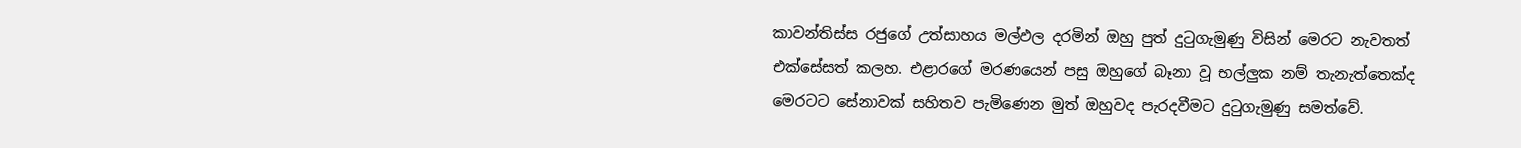කාවන්තිස්ස රජුගේ උත්සාහය මල්ඵල දරමින් ඔහු පුත් දුටුගැමුණු විසින් මෙරට නැවතත් එක්සේසත් කලහ. එළාරගේ මරණයෙන් පසු ඔහුගේ බෑනා වූ භල්ලුක නම් තැනැත්තෙක්ද මෙරටට සේනාවක් සහිතව පැමිණෙන මුත් ඔහුවද පැරදවීමට දුටුගැමුණු සමත්වේ.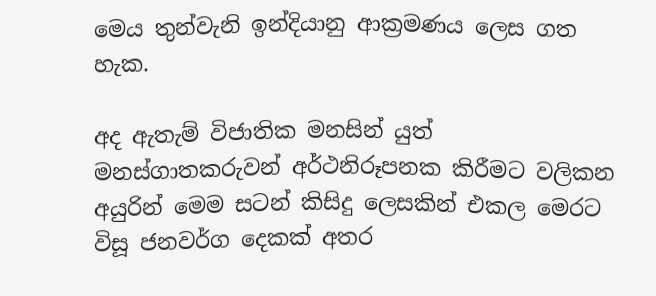මෙය තුන්වැනි ඉන්දියානු ආක්‍රමණය ලෙස ගත හැක.

අද ඇතැම් විජාතික මනසින් යුත් මනස්ගාතකරුවන් අර්ථනිරූපනක කිරීමට වලිකන අයුරින් මෙම සටන් කිසිදු ලෙසකින් එකල මෙරට විසූ ජනවර්ග දෙකක් අතර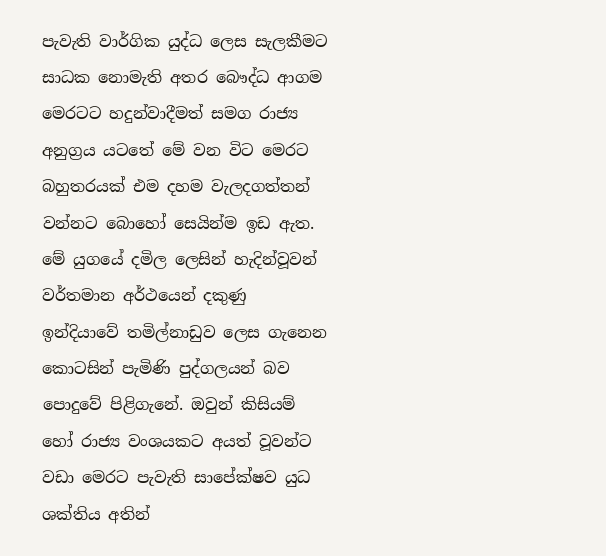පැවැති වාර්ගික යුද්ධ ලෙස සැලකීමට සාධක නොමැති අතර බෞද්ධ ආගම මෙරටට හදුන්වාදීමත් සමග රාජ්‍ය අනුග්‍රය යටතේ මේ වන විට මෙරට බහුතරයක් එම දහම වැලදගත්තන් වන්නට බොහෝ සෙයින්ම ඉඩ ඇත. මේ යුගයේ දමිල ලෙසින් හැදින්වූවන් වර්තමාන අර්ථයෙන් දකුණු ඉන්දියාවේ තමිල්නාඩුව ලෙස ගැනෙන කොටසින් පැමිණි පුද්ගලයන් බව පොදුවේ පිළිගැනේ. ඔවුන් කිසියම් හෝ රාජ්‍ය වංශයකට අයත් වූවන්ට වඩා මෙරට පැවැති සාපේක්ෂව යුධ ශක්තිය අතින්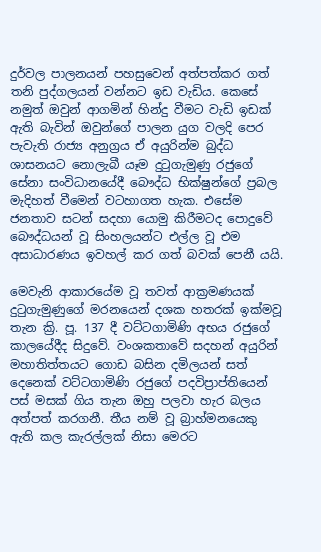දුර්වල පාලනයන් පහසුවෙන් අත්පත්කර ගත් තනි පුද්ගලයන් වන්නට ඉඩ වැඩිය. කෙසේ නමුත් ඔවුන් ආගමින් හින්දු වීමට වැඩි ඉඩක් ඇති බැවින් ඔවුන්ගේ පාලන යුග වලදි පෙර පැවැති රාජ්‍ය අනුග්‍රය ඒ අයුරින්ම බුද්ධ ශාසනයට නොලැබී යෑම දුටුගැමුණු රජුගේ සේනා සංවිධානයේදී බෞද්ධ භික්ෂුන්ගේ ප්‍රබල මැදිහත් වීමෙන් වටහාගත හැක. එසේම ජනතාව සටන් සදහා යොමු කිරීමටද පොදුවේ බෞද්ධයන් වූ සිංහලයන්ට එල්ල වූ එම අසාධාරණය ඉවහල් කර ගත් බවක් පෙනී යයි.

මෙවැනි ආකාරයේම වූ තවත් ආක්‍රමණයක් දුටුගැමුණුගේ මරනයෙන් දශක හතරක් ඉක්මවූ තැන ක්‍රි. පූ. 137 දී වට්ටගාමිණි අභය රජුගේ කාලයේදීද සිදුවේ. වංශකතාවේ සදහන් අයුරින් මහාතිත්තයට ගොඩ බසින දමිලයන් සත් දෙනෙක් වට්ටගාමිණි රජුගේ පදවිප්‍රාප්තියෙන් පස් මසක් ගිය තැන ඔහු පලවා හැර බලය අත්පත් කරගනී. තීය නම් වූ බ්‍රාහ්මනයෙකු ඇති කල කැරල්ලක් නිසා මෙරට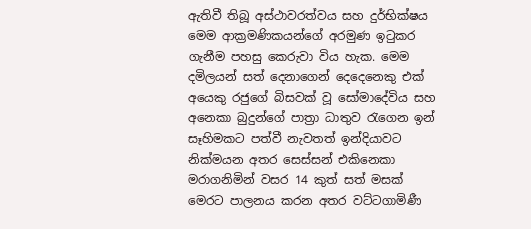ඇතිවී තිබූ අස්ථාවරත්වය සහ දුර්භික්ෂය මෙම ආක්‍රමණිකයන්ගේ අරමුණ ඉටුකර ගැනීම පහසු කෙරුවා විය හැක. මෙම දමිලයන් සත් දෙනාගෙන් දෙදෙනෙකු එක් අයෙකු රජුගේ බිසවක් වූ සෝමාදේවිය සහ අනෙකා බුදුන්ගේ පාත්‍රා ධාතුව රැගෙන ඉන් සෑහිමකට පත්වී නැවතත් ඉන්දියාවට නික්මයන අතර සෙස්සන් එකිනෙකා මරාගනිමින් වසර 14 කුත් සත් මසක් මෙරට පාලනය කරන අතර වට්ටගාමිණී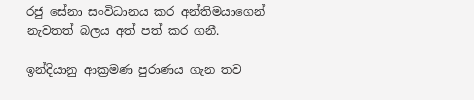රජු සේනා සංවිධානය කර අන්තිමයාගෙන් නැවතත් බලය අත් පත් කර ගනී.

ඉන්දියානු ආක්‍රමණ පුරාණය ගැන තව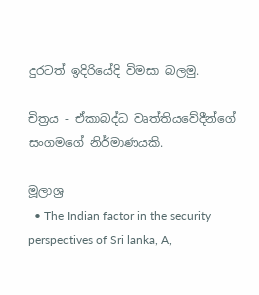දුරටත් ඉදිරියේදි විමසා බලමු.

චිත්‍රය - ඒකාබද්ධ වෘත්තියවේදීන්ගේ සංගමගේ නිර්මාණයකි.

මූලාශ්‍ර
  • The Indian factor in the security perspectives of Sri lanka, A,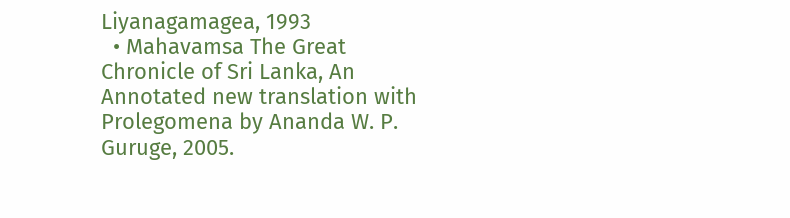Liyanagamagea, 1993
  • Mahavamsa The Great Chronicle of Sri Lanka, An Annotated new translation with Prolegomena by Ananda W. P. Guruge, 2005.